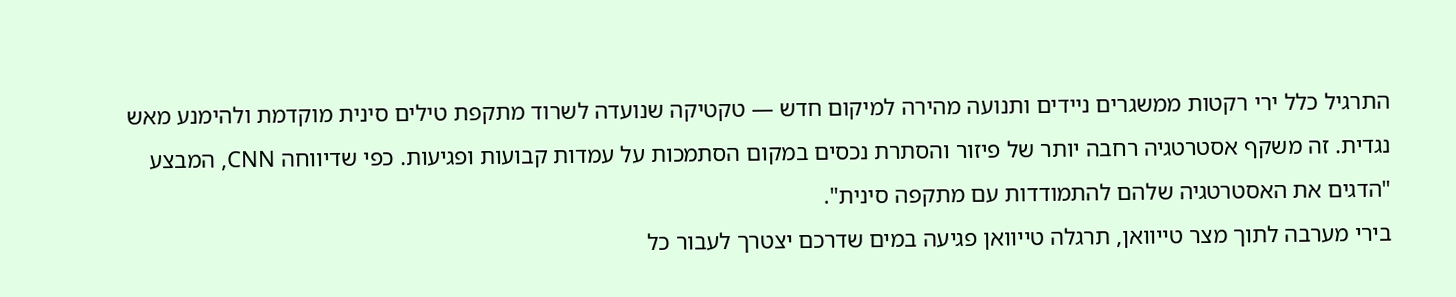התרגיל כלל ירי רקטות ממשגרים ניידים ותנועה מהירה למיקום חדש — טקטיקה שנועדה לשרוד מתקפת טילים סינית מוקדמת ולהימנע מאש נגדית. זה משקף אסטרטגיה רחבה יותר של פיזור והסתרת נכסים במקום הסתמכות על עמדות קבועות ופגיעות. כפי שדיווחה CNN, המבצע "הדגים את האסטרטגיה שלהם להתמודדות עם מתקפה סינית".
בירי מערבה לתוך מצר טייוואן, תרגלה טייוואן פגיעה במים שדרכם יצטרך לעבור כל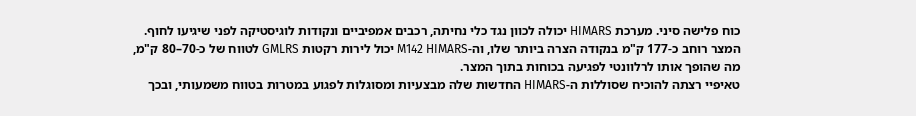כוח פלישה סיני. מערכת HIMARS יכולה לכוון נגד כלי נחיתה, רכבים אמפיביים ונקודות לוגיסטיקה לפני שיגיעו לחוף. המצר רוחב כ-177 ק"מ בנקודה הצרה ביותר שלו, וה-M142 HIMARS יכול לירות רקטות GMLRS לטווח של כ-70–80 ק"מ, מה שהופך אותו לרלוונטי לפגיעה בכוחות בתוך המצר.
טאיפיי רצתה להוכיח שסוללות ה-HIMARS החדשות שלה מבצעיות ומסוגלות לפגוע במטרות בטווח משמעותי, ובכך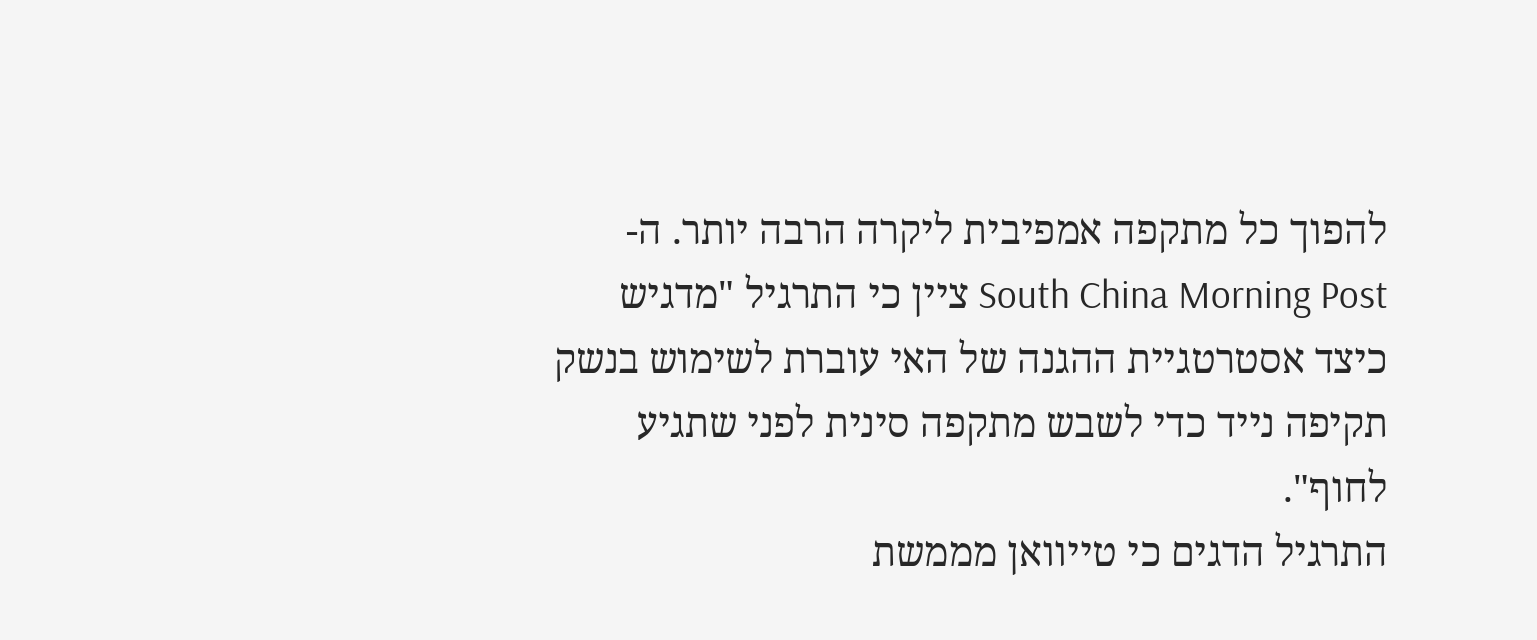להפוך כל מתקפה אמפיבית ליקרה הרבה יותר. ה-South China Morning Post ציין כי התרגיל "מדגיש כיצד אסטרטגיית ההגנה של האי עוברת לשימוש בנשק תקיפה נייד כדי לשבש מתקפה סינית לפני שתגיע לחוף".
התרגיל הדגים כי טייוואן מממשת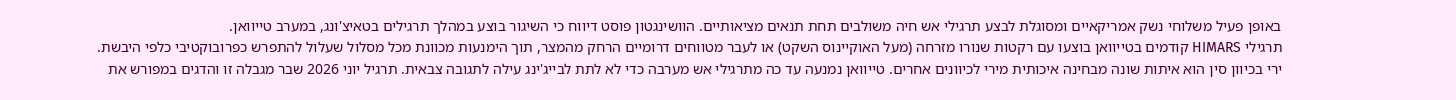באופן פעיל משלוחי נשק אמריקאיים ומסוגלת לבצע תרגילי אש חיה משולבים תחת תנאים מציאותיים. הוושינגטון פוסט דיווח כי השיגור בוצע במהלך תרגילים בטאיצ'ונג, במערב טייוואן.
תרגילי HIMARS קודמים בטייוואן בוצעו עם רקטות שנורו מזרחה (מעל האוקיינוס השקט) או לעבר מטווחים דרומיים הרחק מהמצר, תוך הימנעות מכוונת מכל מסלול שעלול להתפרש כפרובוקטיבי כלפי היבשת.
ירי בכיוון סין הוא איתות שונה מבחינה איכותית מירי לכיוונים אחרים. טייוואן נמנעה עד כה מתרגילי אש מערבה כדי לא לתת לבייג'ינג עילה לתגובה צבאית. תרגיל יוני 2026 שבר מגבלה זו והדגים במפורש את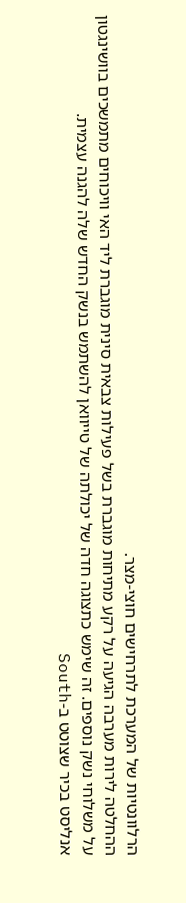הרלוונטיות של המערכת לתרחישים חוצי-מצר.
ההחלטה לירות מערבה הגיעה על רקע מתיחות מוגברת בשל פעילות צבאית סינית מוגברת ליד האי וויכוחים מתמשכים בוושינגטון על משלוחי נשק נוספים. זה שימש כתצוגה חדה של יכולתה של טייוואן להשתמש בנשק החדש שלה להגנה עצמית.
אנליסט בכיר שצוטט ב-South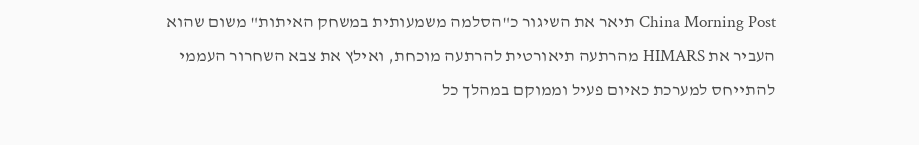China Morning Post תיאר את השיגור כ"הסלמה משמעותית במשחק האיתות" משום שהוא העביר את HIMARS מהרתעה תיאורטית להרתעה מוכחת, ואילץ את צבא השחרור העממי להתייחס למערכת כאיום פעיל וממוקם במהלך כל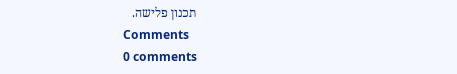תכנון פלישה.
Comments
0 comments